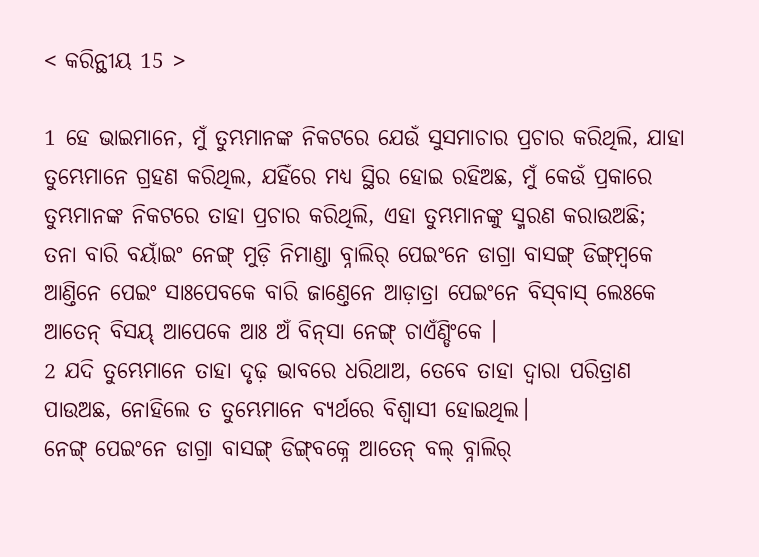< କରିନ୍ଥୀୟ 15 >

1 ହେ ଭାଇମାନେ, ମୁଁ ତୁମ୍ଭମାନଙ୍କ ନିକଟରେ ଯେଉଁ ସୁସମାଚାର ପ୍ରଚାର କରିଥିଲି, ଯାହା ତୁମ୍ଭେମାନେ ଗ୍ରହଣ କରିଥିଲ, ଯହିଁରେ ମଧ୍ୟ ସ୍ଥିର ହୋଇ ରହିଅଛ, ମୁଁ କେଉଁ ପ୍ରକାରେ ତୁମ୍ଭମାନଙ୍କ ନିକଟରେ ତାହା ପ୍ରଚାର କରିଥିଲି, ଏହା ତୁମ୍ଭମାନଙ୍କୁ ସ୍ମରଣ କରାଉଅଛି;
ତନା ବାରି ବୟାଁଇଂ ନେଙ୍ଗ୍ ମୁଡ଼ି ନିମାଣ୍ଡା ବ୍ନାଲିର୍ ପେଇଂନେ ଡାଗ୍ରା ବାସଙ୍ଗ୍‌ ଡିଙ୍ଗ୍‌ମ୍ୱକେ ଆଣ୍ତିନେ ପେଇଂ ସାଃପେବକେ ବାରି ଜାଣ୍ତେନେ ଆଡ଼ାତ୍ରା ପେଇଂନେ ବିସ୍‌ବାସ୍‌ ଲେଃକେ ଆତେନ୍‌ ବିସୟ୍ ଆପେକେ ଆଃ ଅଁ ବିନ୍‌ସା ନେଙ୍ଗ୍ ଚାଏଁଣ୍ଡିଂକେ ।
2 ଯଦି ତୁମ୍ଭେମାନେ ତାହା ଦୃଢ଼ ଭାବରେ ଧରିଥାଅ, ତେବେ ତାହା ଦ୍ୱାରା ପରିତ୍ରାଣ ପାଉଅଛ, ନୋହିଲେ ତ ତୁମ୍ଭେମାନେ ବ୍ୟର୍ଥରେ ବିଶ୍ୱାସୀ ହୋଇଥିଲ।
ନେଙ୍ଗ୍ ପେଇଂନେ ଡାଗ୍ରା ବାସଙ୍ଗ୍‌ ଡିଙ୍ଗ୍‌ବକ୍ନେ ଆତେନ୍‌ ବଲ୍ ବ୍ନାଲିର୍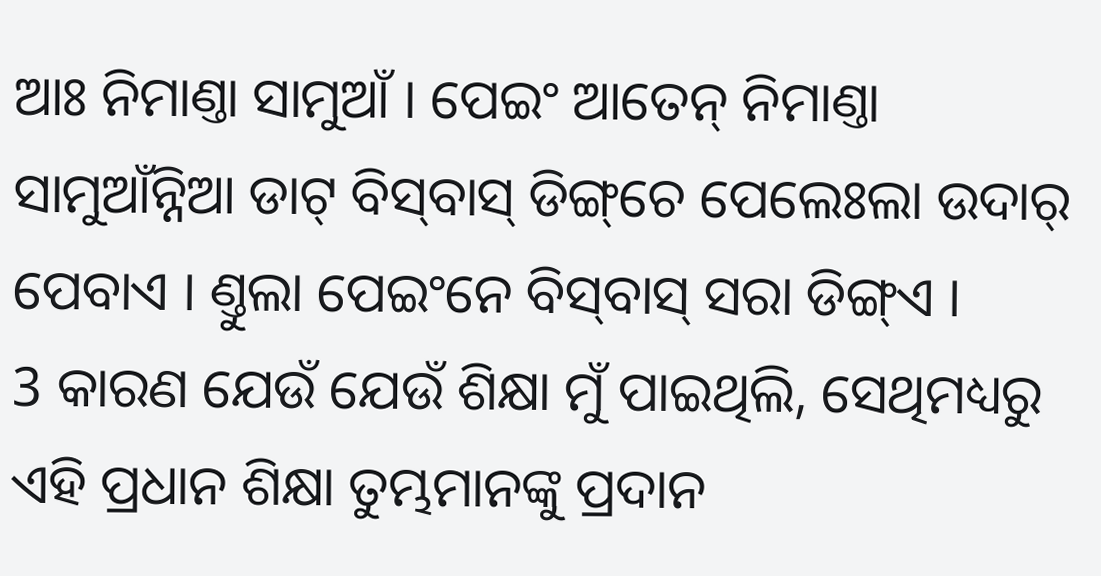ଆଃ ନିମାଣ୍ତା ସାମୁଆଁ । ପେଇଂ ଆତେନ୍‌ ନିମାଣ୍ତା ସାମୁଆଁନ୍ନିଆ ଡାଟ୍‌ ବିସ୍‌ବାସ୍‌ ଡିଙ୍ଗ୍‌ଚେ ପେଲେଃଲା ଉଦାର୍ ପେବାଏ । ଣ୍ତୁଲା ପେଇଂନେ ବିସ୍‌ବାସ୍‌ ସରା ଡିଙ୍ଗ୍‌ଏ ।
3 କାରଣ ଯେଉଁ ଯେଉଁ ଶିକ୍ଷା ମୁଁ ପାଇଥିଲି, ସେଥିମଧ୍ୟରୁ ଏହି ପ୍ରଧାନ ଶିକ୍ଷା ତୁମ୍ଭମାନଙ୍କୁ ପ୍ରଦାନ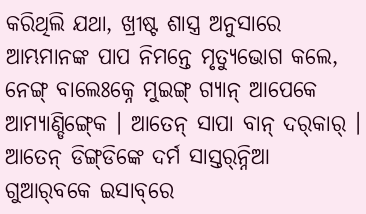କରିଥିଲି ଯଥା, ଖ୍ରୀଷ୍ଟ ଶାସ୍ତ୍ର ଅନୁସାରେ ଆମ୍ଭମାନଙ୍କ ପାପ ନିମନ୍ତେ ମୃତ୍ୟୁଭୋଗ କଲେ,
ନେଙ୍ଗ୍ ବାଲେଃକ୍ନେ ମୁଇଙ୍ଗ୍ ଗ୍ୟାନ୍ ଆପେକେ ଆମ୍ୟାଣ୍ଡିଙ୍ଗ୍‍କେ । ଆତେନ୍‌ ସାପା ବାନ୍ ଦର୍‌କାର୍ । ଆତେନ୍‌ ଡିଙ୍ଗ୍‌ଡିଙ୍କେ ଦର୍ମ ସାସ୍ତର୍‌ନ୍ନିଆ ଗୁଆର୍‌ବକେ ଇସାବ୍‌ରେ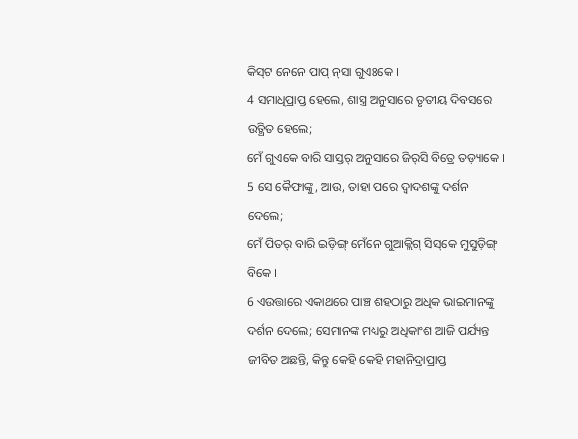କିସ୍‌ଟ ନେନେ ପାପ୍ ନ୍‌ସା ଗୁଏଃକେ ।
4 ସମାଧିପ୍ରାପ୍ତ ହେଲେ, ଶାସ୍ତ୍ର ଅନୁସାରେ ତୃତୀୟ ଦିବସରେ ଉତ୍ଥିତ ହେଲେ;
ମେଁ ଗୁଏକେ ବାରି ସାସ୍ତର୍‌ ଅନୁସାରେ ଜିର୍‍ସି ବିତ୍ରେ ତଡ଼୍ୟାକେ ।
5 ସେ କୈଫାଙ୍କୁ, ଆଉ, ତାହା ପରେ ଦ୍ୱାଦଶଙ୍କୁ ଦର୍ଶନ ଦେଲେ;
ମେଁ ପିତର୍ ବାରି ଇଡ଼ିଙ୍ଗ୍ ମେଁନେ ଗୁଆକ୍ଲିଗ୍‌ ସିସ୍‌କେ ମୁସୁଡ଼ିଙ୍ଗ୍‍ ବିକେ ।
6 ଏଉତ୍ତାରେ ଏକାଥରେ ପାଞ୍ଚ ଶହଠାରୁ ଅଧିକ ଭାଇମାନଙ୍କୁ ଦର୍ଶନ ଦେଲେ; ସେମାନଙ୍କ ମଧ୍ୟରୁ ଅଧିକାଂଶ ଆଜି ପର୍ଯ୍ୟନ୍ତ ଜୀବିତ ଅଛନ୍ତି, କିନ୍ତୁ କେହି କେହି ମହାନିଦ୍ରାପ୍ରାପ୍ତ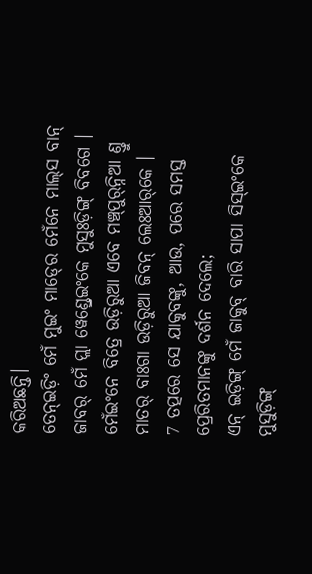କରିଅଛନ୍ତି।
ତେନ୍ଇଡ଼ିଂ ମେଁ ମୁଇଂ ମାଡ୍‍ରେ ମେଁନେ ମାଲ୍‌ସ ବାନ୍ ଜାବର୍ ମେଁ ପ୍ଲା ୱେଣ୍ଡ୍ରେଇଂକେ ମୁସୁଃଡ଼ିଙ୍ଗ୍‍ ବିବଗେ । ମେଁଇଂନେ ବିତ୍ରେ ଉଡ଼ିରୁଆ ଏବେ ମଞ୍ଚ୍‌ପୁର୍‌ନ୍ନିଆ ଣ୍ତୁ ମାତର୍‌‌ ବାଃଗା ଉଡ଼ିରୁଆ ଜିବନ୍ ଲେଃଆର୍‌କେ ।
7 ତତ୍ପରେ ସେ ଯାକୁବଙ୍କୁ, ଆଉ, ପରେ ସମସ୍ତ ପ୍ରେରିତମାନଙ୍କୁ ଦର୍ଶନ ଦେଲେ;
ଏନ୍‌ ଇଡ଼ିଙ୍ଗ୍ ମେଁ ଜାକୁବ୍‌ ବାରି ସାପା ସିସ୍ଇଂକେ ମୁସୁଡ଼ିଙ୍ଗ୍‍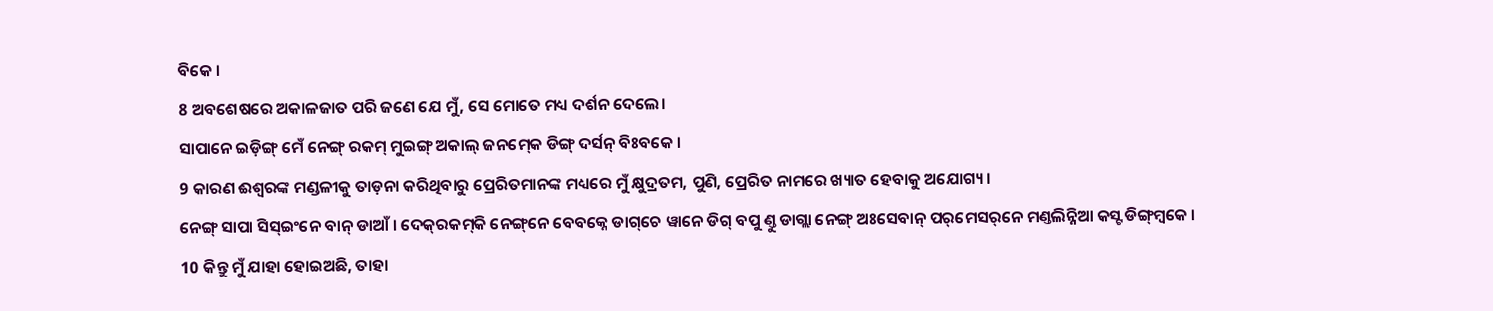ବିକେ ।
8 ଅବଶେଷରେ ଅକାଳଜାତ ପରି ଜଣେ ଯେ ମୁଁ, ସେ ମୋତେ ମଧ୍ୟ ଦର୍ଶନ ଦେଲେ।
ସାପାନେ ଇଡ଼ିଙ୍ଗ୍‌ ମେଁ ନେଙ୍ଗ୍ ରକମ୍‌ ମୁଇଙ୍ଗ୍ ଅକାଲ୍‌ ଜନମ୍‍କେ ଡିଙ୍ଗ୍ ଦର୍ସନ୍‌ ବିଃବକେ ।
9 କାରଣ ଈଶ୍ବରଙ୍କ ମଣ୍ଡଳୀକୁ ତାଡ଼ନା କରିଥିବାରୁ ପ୍ରେରିତମାନଙ୍କ ମଧ୍ୟରେ ମୁଁ କ୍ଷୁଦ୍ରତମ, ପୁଣି, ପ୍ରେରିତ ନାମରେ ଖ୍ୟାତ ହେବାକୁ ଅଯୋଗ୍ୟ।
ନେଙ୍ଗ୍ ସାପା ସିସ୍‍ଇଂନେ ବାନ୍ ଡାଆଁ । ଦେକ୍‌ରକମ୍‌କି ନେଙ୍ଗ୍‌ନେ ବେବକ୍ନେ ଡାଗ୍‌ଚେ ୱାନେ ଡିଗ୍ ବପୁ ଣ୍ତୁ ଡାଗ୍ଲା ନେଙ୍ଗ୍ ଅଃସେବାନ୍ ପର୍‌ମେସର୍‌ନେ ମଣ୍ତଲିନ୍ନିଆ କସ୍ଟ ଡିଙ୍ଗ୍‌ମ୍ୱକେ ।
10 କିନ୍ତୁ ମୁଁ ଯାହା ହୋଇଅଛି, ତାହା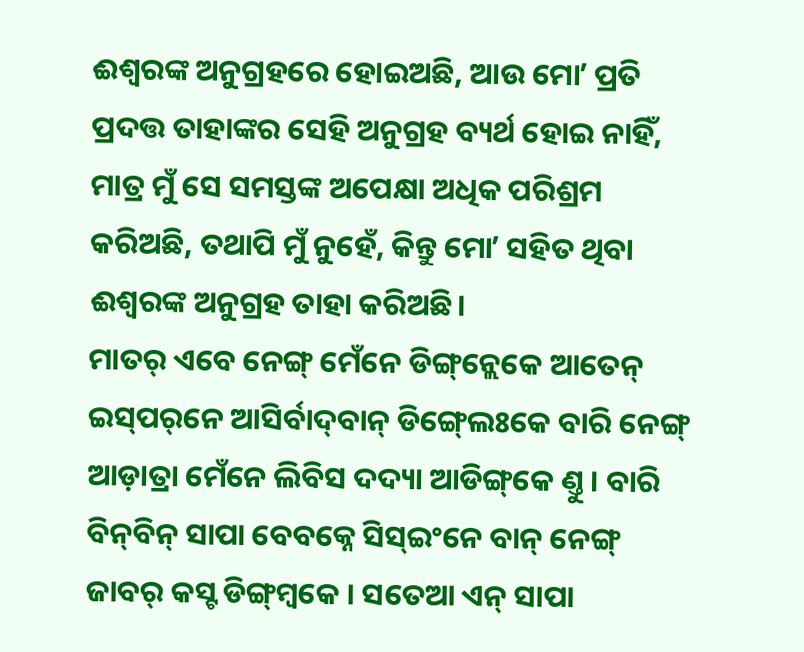ଈଶ୍ବରଙ୍କ ଅନୁଗ୍ରହରେ ହୋଇଅଛି, ଆଉ ମୋʼ ପ୍ରତି ପ୍ରଦତ୍ତ ତାହାଙ୍କର ସେହି ଅନୁଗ୍ରହ ବ୍ୟର୍ଥ ହୋଇ ନାହିଁ, ମାତ୍ର ମୁଁ ସେ ସମସ୍ତଙ୍କ ଅପେକ୍ଷା ଅଧିକ ପରିଶ୍ରମ କରିଅଛି, ତଥାପି ମୁଁ ନୁହେଁ, କିନ୍ତୁ ମୋʼ ସହିତ ଥିବା ଈଶ୍ବରଙ୍କ ଅନୁଗ୍ରହ ତାହା କରିଅଛି।
ମାତର୍‌‌ ଏବେ ନେଙ୍ଗ୍ ମେଁନେ ଡିଙ୍ଗ୍‌ନ୍ଲେକେ ଆତେନ୍‌ ଇସ୍‌ପର୍‌ନେ ଆସିର୍ବାଦ୍‌ବାନ୍ ଡିଙ୍ଗ୍‍ଲେଃକେ ବାରି ନେଙ୍ଗ୍ ଆଡ଼ାତ୍ରା ମେଁନେ ଲିବିସ ଦଦ୍ୟା ଆଡିଙ୍ଗ୍‌କେ ଣ୍ତୁ । ବାରି ବିନ୍‌ବିନ୍ ସାପା ବେବକ୍ନେ ସିସ୍ଇଂନେ ବାନ୍ ନେଙ୍ଗ୍ ଜାବର୍ କସ୍ଟ ଡିଙ୍ଗ୍‌ମ୍ୱକେ । ସତେଆ ଏନ୍‌ ସାପା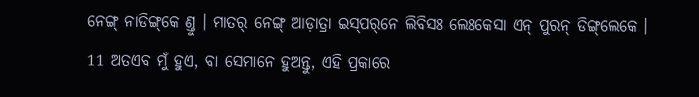ନେଙ୍ଗ୍ ନାଡିଙ୍ଗ୍‌କେ ଣ୍ତୁ । ମାତର୍‌‌ ନେଙ୍ଗ୍ ଆଡ଼ାତ୍ରା ଇସ୍‌ପର୍‌ନେ ଲିବିସଃ ଲେଃକେସା ଏନ୍‌ ପୁରନ୍‌ ଡିଙ୍ଗ୍‌ଲେକେ ।
11 ଅତଏବ ମୁଁ ହୁଏ, ବା ସେମାନେ ହୁଅନ୍ତୁ, ଏହି ପ୍ରକାରେ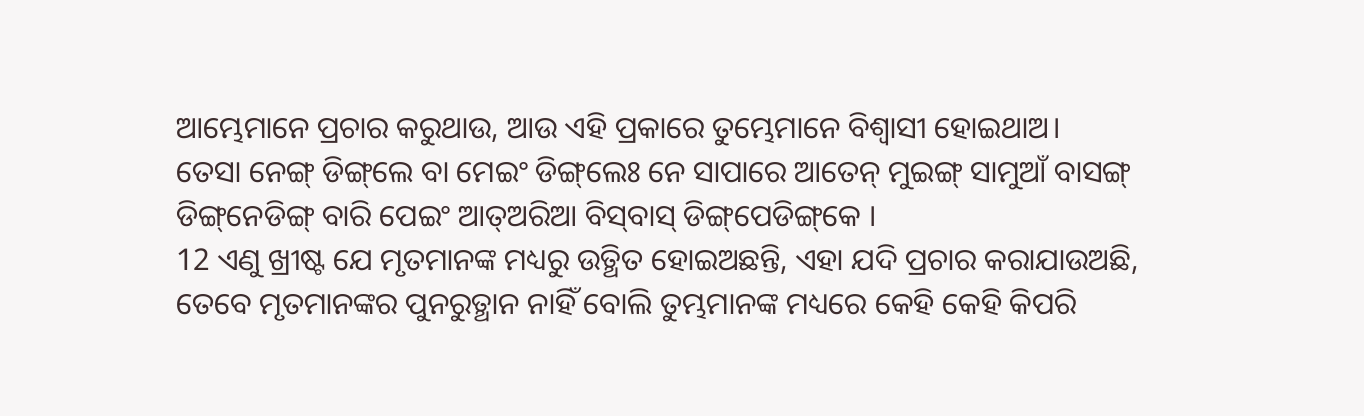ଆମ୍ଭେମାନେ ପ୍ରଚାର କରୁଥାଉ, ଆଉ ଏହି ପ୍ରକାରେ ତୁମ୍ଭେମାନେ ବିଶ୍ୱାସୀ ହୋଇଥାଅ।
ତେସା ନେଙ୍ଗ୍ ଡିଙ୍ଗ୍‌ଲେ ବା ମେଇଂ ଡିଙ୍ଗ୍‌ଲେଃ ନେ ସାପାରେ ଆତେନ୍‌ ମୁଇଙ୍ଗ୍ ସାମୁଆଁ ବାସଙ୍ଗ୍‌ ଡିଙ୍ଗ୍‌ନେଡିଙ୍ଗ୍‌ ବାରି ପେଇଂ ଆତ୍‌ଅରିଆ ବିସ୍‌ବାସ୍‌ ଡିଙ୍ଗ୍‌ପେଡିଙ୍ଗ୍‌କେ ।
12 ଏଣୁ ଖ୍ରୀଷ୍ଟ ଯେ ମୃତମାନଙ୍କ ମଧ୍ୟରୁ ଉତ୍ଥିତ ହୋଇଅଛନ୍ତି, ଏହା ଯଦି ପ୍ରଚାର କରାଯାଉଅଛି, ତେବେ ମୃତମାନଙ୍କର ପୁନରୁତ୍ଥାନ ନାହିଁ ବୋଲି ତୁମ୍ଭମାନଙ୍କ ମଧ୍ୟରେ କେହି କେହି କିପରି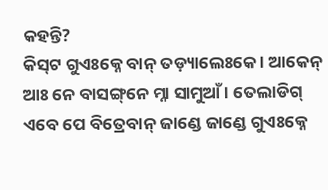କହନ୍ତି?
କିସ୍‌ଟ ଗୁଏଃକ୍ନେ ବାନ୍ ତଡ଼୍ୟାଲେଃକେ । ଆକେନ୍‍ ଆଃ ନେ ବାସଙ୍ଗ୍‌ନେ ମ୍ନା ସାମୁଆଁ । ତେଲାଡିଗ୍‍ ଏବେ ପେ ବିତ୍ରେବାନ୍ ଜାଣ୍ଡେ ଜାଣ୍ଡେ ଗୁଏଃକ୍ନେ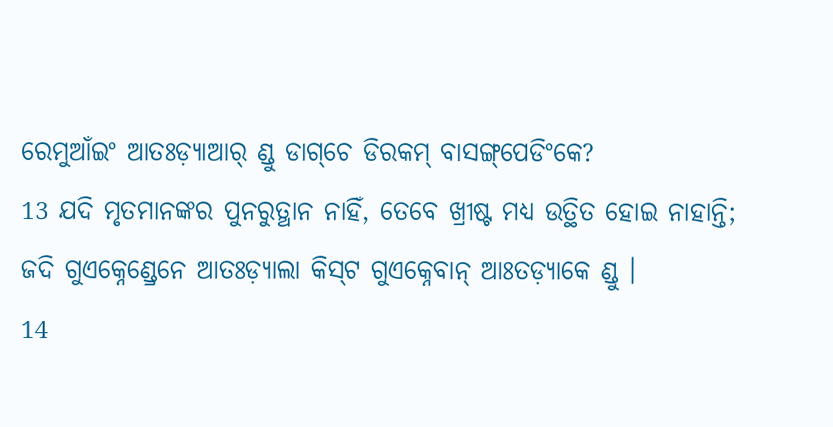ରେମୁଆଁଇଂ ଆତଃଡ଼୍ୟାଆର୍‍ ଣ୍ଡୁ ଡାଗ୍‌ଚେ ଡିରକମ୍ ବାସଙ୍ଗ୍‌ପେଡିଂକେ?
13 ଯଦି ମୃତମାନଙ୍କର ପୁନରୁତ୍ଥାନ ନାହିଁ, ତେବେ ଖ୍ରୀଷ୍ଟ ମଧ୍ୟ ଉତ୍ଥିତ ହୋଇ ନାହାନ୍ତି;
ଜଦି ଗୁଏକ୍ନେଣ୍ଡ୍ରେନେ ଆତଃଡ଼୍ୟାଲା କିସ୍‌ଟ ଗୁଏକ୍ନେବାନ୍‍ ଆଃତଡ଼୍ୟାକେ ଣ୍ଡୁ ।
14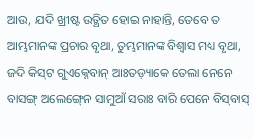ଆଉ, ଯଦି ଖ୍ରୀଷ୍ଟ ଉତ୍ଥିତ ହୋଇ ନାହାନ୍ତି, ତେବେ ତ ଆମ୍ଭମାନଙ୍କ ପ୍ରଚାର ବୃଥା, ତୁମ୍ଭମାନଙ୍କ ବିଶ୍ୱାସ ମଧ୍ୟ ବୃଥା,
ଜଦି କିସ୍‌ଟ ଗୁଏକ୍ନେବାନ୍‌ ଆଃତଡ଼୍ୟାକେ ତେଲା ନେନେ ବାସଙ୍ଗ୍‍ ଅଲେଙ୍ଗ୍‍ନେ ସାମୁଆଁ ସରାଃ ବାରି ପେନେ ବିସ୍‌ବାସ୍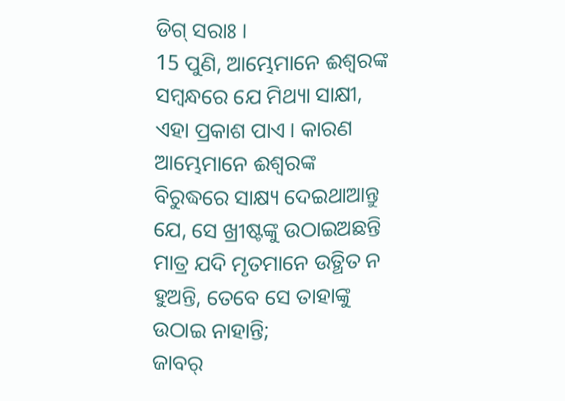ଡିଗ୍ ସରାଃ ।
15 ପୁଣି, ଆମ୍ଭେମାନେ ଈଶ୍ବରଙ୍କ ସମ୍ବନ୍ଧରେ ଯେ ମିଥ୍ୟା ସାକ୍ଷୀ, ଏହା ପ୍ରକାଶ ପାଏ। କାରଣ ଆମ୍ଭେମାନେ ଈଶ୍ବରଙ୍କ ବିରୁଦ୍ଧରେ ସାକ୍ଷ୍ୟ ଦେଇଥାଆନ୍ତୁ ଯେ, ସେ ଖ୍ରୀଷ୍ଟଙ୍କୁ ଉଠାଇଅଛନ୍ତି ମାତ୍ର ଯଦି ମୃତମାନେ ଉତ୍ଥିତ ନ ହୁଅନ୍ତି, ତେବେ ସେ ତାହାଙ୍କୁ ଉଠାଇ ନାହାନ୍ତି;
ଜାବର୍‌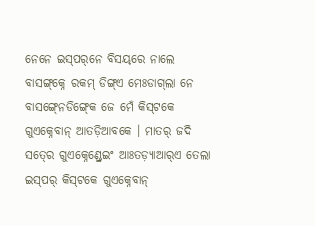ନେନେ ଇସ୍‌ପର୍‌ନେ ବିସୟ୍‌ରେ ନାଲେ ବାସଙ୍ଗ୍‌କ୍ନେ ରକମ୍ ଡିଙ୍ଗ୍‌ଏ ମେଃଡାଗ୍‌ଲା ନେ ବାସଙ୍ଗ୍‍ନେଡିଙ୍ଗ୍‍କେ ଜେ ମେଁ କିସ୍‌ଟକେ ଗୁଏକ୍ନେବାନ୍‍ ଆତଡ଼ିଆବକେ । ମାତର୍‌ ଜଦି ସତ୍‍ରେ ଗୁଏକ୍ନେଣ୍ଡ୍ରେଇଂ ଆଃତଡ଼୍ୟାଆର୍‌ଏ ତେଲା ଇସ୍‌ପର୍ କିସ୍‌ଟକେ ଗୁଏକ୍ନେବାନ୍‍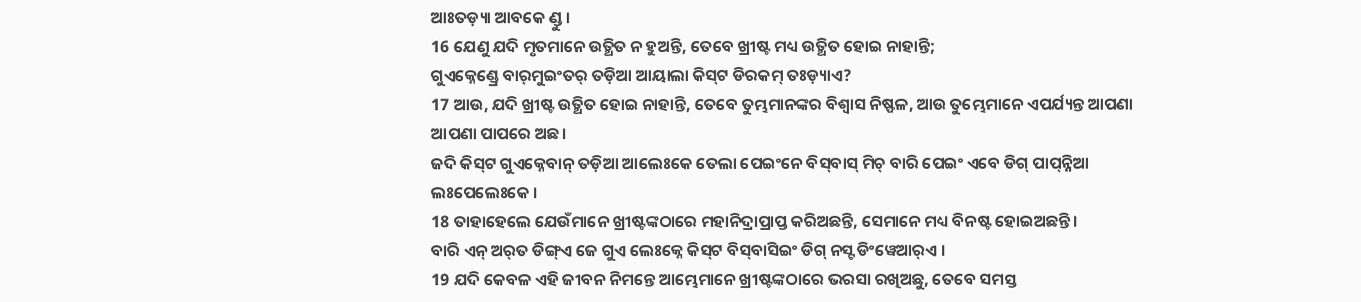ଆଃତଡ଼୍ୟା ଆବକେ ଣ୍ଡୁ ।
16 ଯେଣୁ ଯଦି ମୃତମାନେ ଉତ୍ଥିତ ନ ହୁଅନ୍ତି, ତେବେ ଖ୍ରୀଷ୍ଟ ମଧ୍ୟ ଉତ୍ଥିତ ହୋଇ ନାହାନ୍ତି;
ଗୁଏକ୍ନେଣ୍ଡ୍ରେ ବାର୍‌ମୁଇଂତର୍‌ ତଡ଼ିଆ ଆୟାଲା କିସ୍‌ଟ ଡିରକମ୍ ତଃଡ଼୍ୟାଏ?
17 ଆଉ, ଯଦି ଖ୍ରୀଷ୍ଟ ଉତ୍ଥିତ ହୋଇ ନାହାନ୍ତି, ତେବେ ତୁମ୍ଭମାନଙ୍କର ବିଶ୍ୱାସ ନିଷ୍ଫଳ, ଆଉ ତୁମ୍ଭେମାନେ ଏପର୍ଯ୍ୟନ୍ତ ଆପଣା ଆପଣା ପାପରେ ଅଛ।
ଜଦି କିସ୍‌ଟ ଗୁଏକ୍ନେବାନ୍‌ ତଡ଼ିଆ ଆଲେଃକେ ତେଲା ପେଇଂନେ ବିସ୍‌ବାସ୍‌ ମିଚ୍ ବାରି ପେଇଂ ଏବେ ଡିଗ୍ ପାପ୍‌ନ୍ନିଆ ଲଃପେଲେଃକେ ।
18 ତାହାହେଲେ ଯେଉଁମାନେ ଖ୍ରୀଷ୍ଟଙ୍କଠାରେ ମହାନିଦ୍ରାପ୍ରାପ୍ତ କରିଅଛନ୍ତି, ସେମାନେ ମଧ୍ୟ ବିନଷ୍ଟ ହୋଇଅଛନ୍ତି।
ବାରି ଏନ୍‌ ଅର୍‌ତ ଡିଙ୍ଗ୍‌ଏ ଜେ ଗୁଏ ଲେଃକ୍ନେ କିସ୍‌ଟ ବିସ୍‌ବାସିଇଂ ଡିଗ୍ ନସ୍ଟ ଡିଂୱେଆର୍‌ଏ ।
19 ଯଦି କେବଳ ଏହି ଜୀବନ ନିମନ୍ତେ ଆମ୍ଭେମାନେ ଖ୍ରୀଷ୍ଟଙ୍କଠାରେ ଭରସା ରଖିଅଛୁ, ତେବେ ସମସ୍ତ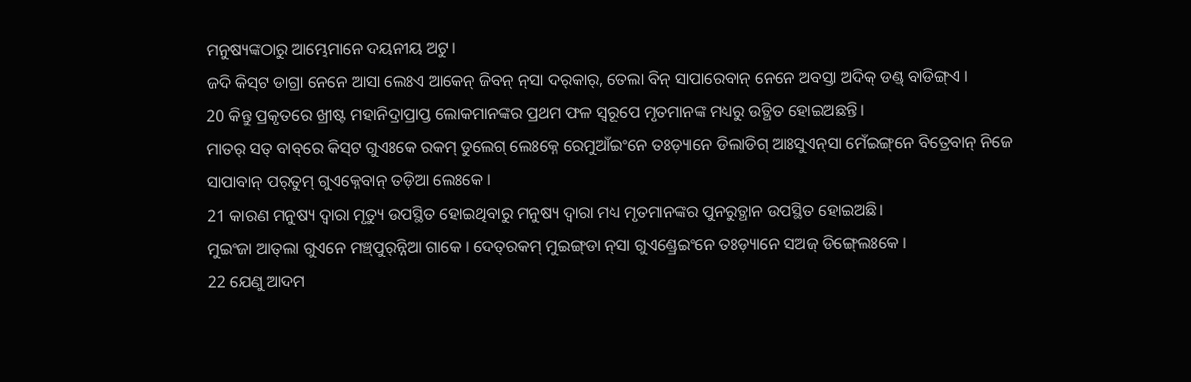ମନୁଷ୍ୟଙ୍କଠାରୁ ଆମ୍ଭେମାନେ ଦୟନୀୟ ଅଟୁ।
ଜଦି କିସ୍‌ଟ ଡାଗ୍ରା ନେନେ ଆସା ଲେଃଏ ଆକେନ୍ ଜିବନ୍‍ ନ୍‍ସା ଦର୍‌କାର୍, ତେଲା ବିନ୍ ସାପାରେବାନ୍‍ ନେନେ ଅବସ୍ତା ଅଦିକ୍‍ ଡଣ୍ଡ୍‍ ବାଡିଙ୍ଗ୍‌ଏ ।
20 କିନ୍ତୁ ପ୍ରକୃତରେ ଖ୍ରୀଷ୍ଟ ମହାନିଦ୍ରାପ୍ରାପ୍ତ ଲୋକମାନଙ୍କର ପ୍ରଥମ ଫଳ ସ୍ୱରୂପେ ମୃତମାନଙ୍କ ମଧ୍ୟରୁ ଉତ୍ଥିତ ହୋଇଅଛନ୍ତି।
ମାତର୍‌‌ ସତ୍‌ ବାବ୍‌ରେ କିସ୍‌ଟ ଗୁଏଃକେ ରକମ୍‍ ଡୁଲେଗ୍‍ ଲେଃକ୍ନେ ରେମୁଆଁଇଂନେ ତଃଡ଼୍ୟାନେ ଡିଲାଡିଗ୍ ଆଃସୁଏନ୍‌ସା ମେଁଇଙ୍ଗ୍‌ନେ ବିତ୍ରେବାନ୍ ନିଜେ ସାପାବାନ୍‍ ପର୍‍ତୁମ୍‍ ଗୁଏକ୍ନେବାନ୍‍ ତଡ଼ିଆ ଲେଃକେ ।
21 କାରଣ ମନୁଷ୍ୟ ଦ୍ୱାରା ମୃତ୍ୟୁ ଉପସ୍ଥିତ ହୋଇଥିବାରୁ ମନୁଷ୍ୟ ଦ୍ୱାରା ମଧ୍ୟ ମୃତମାନଙ୍କର ପୁନରୁତ୍ଥାନ ଉପସ୍ଥିତ ହୋଇଅଛି।
ମୁଇଂଜା ଆତ୍‍ଲା ଗୁଏନେ ମଞ୍ଚ୍‌ପୁର୍‍ନ୍ନିଆ ଗାକେ । ଦେତ୍‌ରକମ୍ ମୁଇଙ୍ଗ୍‌ଡା ନ୍‌ସା ଗୁଏଣ୍ଡ୍ରେଇଂନେ ତଃଡ଼୍ୟାନେ ସ‍ଅଜ୍‌ ଡିଙ୍ଗ୍‍ଲେଃକେ ।
22 ଯେଣୁ ଆଦମ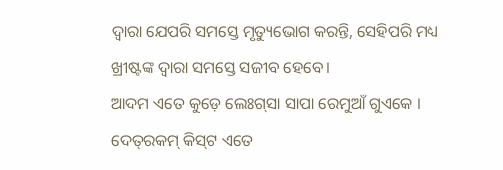ଦ୍ୱାରା ଯେପରି ସମସ୍ତେ ମୃତ୍ୟୁଭୋଗ କରନ୍ତି, ସେହିପରି ମଧ୍ୟ ଖ୍ରୀଷ୍ଟଙ୍କ ଦ୍ୱାରା ସମସ୍ତେ ସଜୀବ ହେବେ।
ଆଦମ ଏତେ କୁଡ଼େ ଲେଃଗ୍‍ସା ସାପା ରେମୁଆଁ ଗୁଏକେ । ଦେତ୍‌ରକମ୍ କିସ୍‌ଟ ଏତେ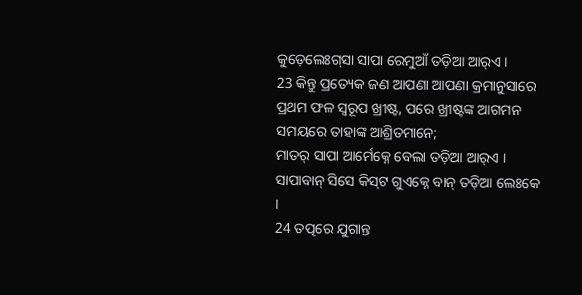କୁଡ଼େଲେଃଗ୍‍ସା ସାପା ରେମୁଆଁ ତଡ଼ିଆ ଆର୍‌ଏ ।
23 କିନ୍ତୁ ପ୍ରତ୍ୟେକ ଜଣ ଆପଣା ଆପଣା କ୍ରମାନୁସାରେ ପ୍ରଥମ ଫଳ ସ୍ୱରୂପ ଖ୍ରୀଷ୍ଟ, ପରେ ଖ୍ରୀଷ୍ଟଙ୍କ ଆଗମନ ସମୟରେ ତାହାଙ୍କ ଆଶ୍ରିତମାନେ;
ମାତର୍‌‌ ସାପା ଆର୍ମେକ୍ନେ ବେଲା ତଡ଼ିଆ ଆର୍‌ଏ । ସାପାବାନ୍‍ ସିସେ କିସ୍‌ଟ ଗୁଏକ୍ନେ ବାନ୍ ତଡ଼ିଆ ଲେଃକେ ।
24 ତତ୍ପରେ ଯୁଗାନ୍ତ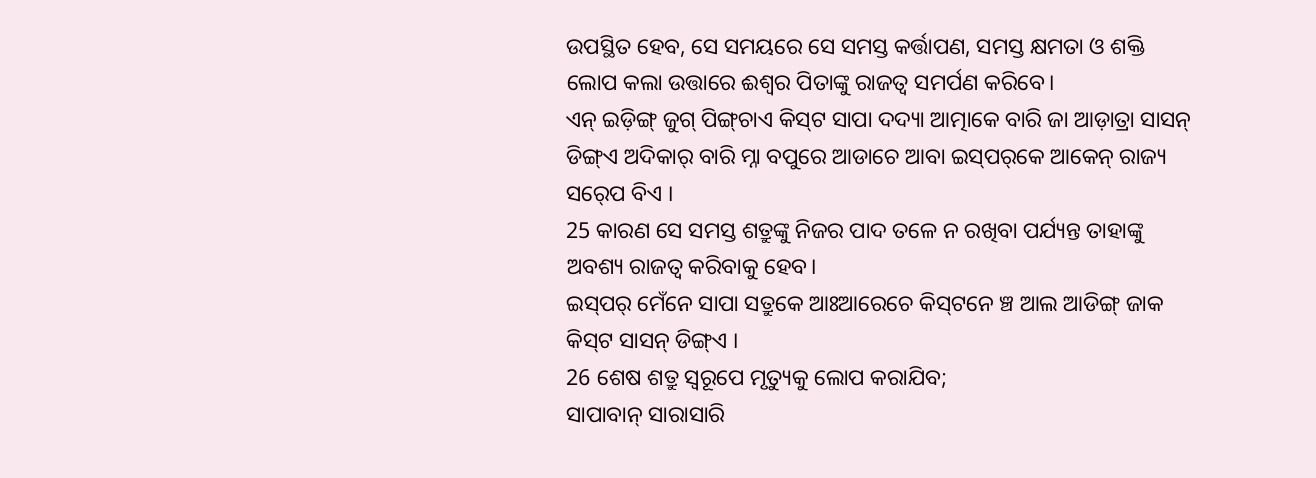ଉପସ୍ଥିତ ହେବ, ସେ ସମୟରେ ସେ ସମସ୍ତ କର୍ତ୍ତାପଣ, ସମସ୍ତ କ୍ଷମତା ଓ ଶକ୍ତି ଲୋପ କଲା ଉତ୍ତାରେ ଈଶ୍ବର ପିତାଙ୍କୁ ରାଜତ୍ୱ ସମର୍ପଣ କରିବେ।
ଏନ୍‌ ଇଡ଼ିଙ୍ଗ୍‌ ଜୁଗ୍‌ ପିଙ୍ଗ୍‌ଚାଏ କିସ୍‌ଟ ସାପା ଦଦ୍ୟା ଆତ୍ମାକେ ବାରି ଜା ଆଡ଼ାତ୍ରା ସାସନ୍‍ ଡିଙ୍ଗ୍‍ଏ ଅଦିକାର୍ ବାରି ମ୍ନା ବପୁରେ ଆଡାଚେ ଆବା ଇସ୍‌ପର୍‌କେ ଆକେନ୍ ରାଜ୍ୟ ସର୍‍ପେ ବିଏ ।
25 କାରଣ ସେ ସମସ୍ତ ଶତ୍ରୁଙ୍କୁ ନିଜର ପାଦ ତଳେ ନ ରଖିବା ପର୍ଯ୍ୟନ୍ତ ତାହାଙ୍କୁ ଅବଶ୍ୟ ରାଜତ୍ୱ କରିବାକୁ ହେବ।
ଇସ୍‌ପର୍ ମେଁନେ ସାପା ସତ୍ରୁକେ ଆଃଆରେଚେ କିସ୍‍ଟନେ ଞ୍ଚ ଆଲ ଆଡିଙ୍ଗ୍ ଜାକ କିସ୍‌ଟ ସାସନ୍‍ ଡିଙ୍ଗ୍‌ଏ ।
26 ଶେଷ ଶତ୍ରୁ ସ୍ୱରୂପେ ମୃତ୍ୟୁକୁ ଲୋପ କରାଯିବ;
ସାପାବାନ୍‍ ସାରାସାରି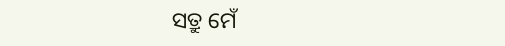ସତ୍ରୁ ମେଁ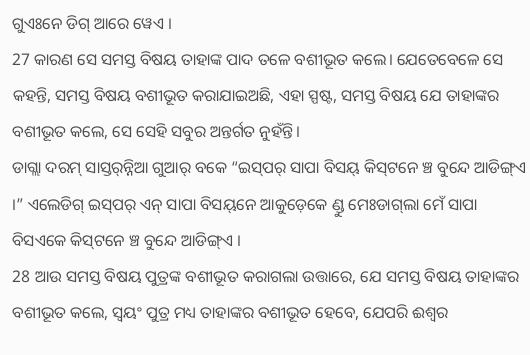ଗୁଏଃନେ ଡିଗ୍ ଆରେ ୱେଏ ।
27 କାରଣ ସେ ସମସ୍ତ ବିଷୟ ତାହାଙ୍କ ପାଦ ତଳେ ବଶୀଭୂତ କଲେ। ଯେତେବେଳେ ସେ କହନ୍ତି, ସମସ୍ତ ବିଷୟ ବଶୀଭୂତ କରାଯାଇଅଛି, ଏହା ସ୍ପଷ୍ଟ, ସମସ୍ତ ବିଷୟ ଯେ ତାହାଙ୍କର ବଶୀଭୂତ କଲେ, ସେ ସେହି ସବୁର ଅନ୍ତର୍ଗତ ନୁହଁନ୍ତି।
ଡାଗ୍ଲା ଦରମ୍‌ ସାସ୍ତର୍‌ନ୍ନିଆ ଗୁଆର୍ ବକେ “ଇସ୍‌ପର୍ ସାପା ବିସୟ୍ କିସ୍‌ଟନେ ଞ୍ଚ ବୁନ୍ଦେ ଆଡିଙ୍ଗ୍‌ଏ ।” ଏଲେଡିଗ୍‌ ଇସ୍‌ପର୍ ଏନ୍‌ ସାପା ବିସୟ୍‌ନେ ଆକୁଡ଼େକେ ଣ୍ଡୁ ମେଃଡାଗ୍‌ଲା ମେଁ ସାପା ବିସ‍ଏକେ କିସ୍‌ଟନେ ଞ୍ଚ ବୁନ୍ଦେ ଆଡିଙ୍ଗ୍‌ଏ ।
28 ଆଉ ସମସ୍ତ ବିଷୟ ପୁତ୍ରଙ୍କ ବଶୀଭୂତ କରାଗଲା ଉତ୍ତାରେ, ଯେ ସମସ୍ତ ବିଷୟ ତାହାଙ୍କର ବଶୀଭୂତ କଲେ, ସ୍ୱୟଂ ପୁତ୍ର ମଧ୍ୟ ତାହାଙ୍କର ବଶୀଭୂତ ହେବେ, ଯେପରି ଈଶ୍ବର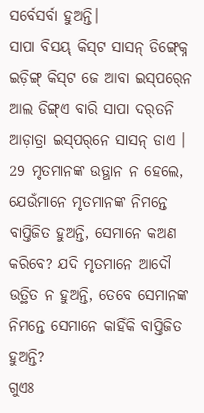ସର୍ବେସର୍ବା ହୁଅନ୍ତି।
ସାପା ବିସୟ୍ କିସ୍‌ଟ ସାସନ୍‍ ଡିଙ୍ଗ୍‍କ୍ନେ ଇଡ଼ିଙ୍ଗ୍ କିସ୍‌ଟ ଜେ ଆବା ଇସ୍‍ପର୍‍ନେ ଆଲ ଡିଙ୍ଗ୍‌ଏ ବାରି ସାପା ଦର୍‌ତନି ଆଡ଼ାତ୍ରା ଇସ୍‌ପର୍‌ନେ ସାସନ୍‍ ଡାଏ ।
29 ମୃତମାନଙ୍କ ଉତ୍ଥାନ ନ ହେଲେ, ଯେଉଁମାନେ ମୃତମାନଙ୍କ ନିମନ୍ତେ ବାପ୍ତିଜିତ ହୁଅନ୍ତି, ସେମାନେ କଅଣ କରିବେ? ଯଦି ମୃତମାନେ ଆଦୌ ଉତ୍ଥିତ ନ ହୁଅନ୍ତି, ତେବେ ସେମାନଙ୍କ ନିମନ୍ତେ ସେମାନେ କାହିଁକି ବାପ୍ତିଜିତ ହୁଅନ୍ତି?
ଗୁଏଃ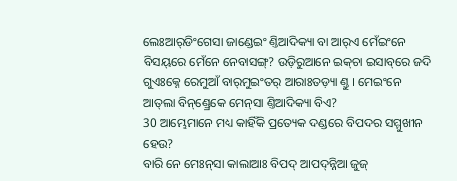ଲେଃଆର୍‍ଡିଂଗେସା ଜାଣ୍ଡେଇଂ ଣ୍ତିଆଦିକ୍ୟା ବା ଆର୍‌ଏ ମେଁଇଂନେ ବିସୟ୍‌ରେ ମେଁନେ ନେବାସଙ୍ଗ୍‍? ଉଡ଼ିରୁଆନେ ଇକ୍‌ଚା ଇସାବ୍‌ରେ ଜଦି ଗୁଏଃକ୍ନେ ରେମୁଆଁ ବାର୍‌ମୁଇଂତର୍‌ ଆରାଃତଡ଼୍ୟା ଣ୍ତୁ । ମେଇଂନେ ଆତ୍‌ଲା ବିନ୍‌ଣ୍ଡ୍ରେକେ ମେନ୍‌ସା ଣ୍ତିଆଦିକ୍ୟା ବିଏ?
30 ଆମ୍ଭେମାନେ ମଧ୍ୟ କାହିଁକି ପ୍ରତ୍ୟେକ ଦଣ୍ଡରେ ବିପଦର ସମ୍ମୁଖୀନ ହେଉ?
ବାରି ନେ ମେଃନ୍‌ସା କାଲାଆଃ ବିପଦ୍‍ ଆପଦ୍‍ନ୍ନିଆ ଜୁଜ୍‌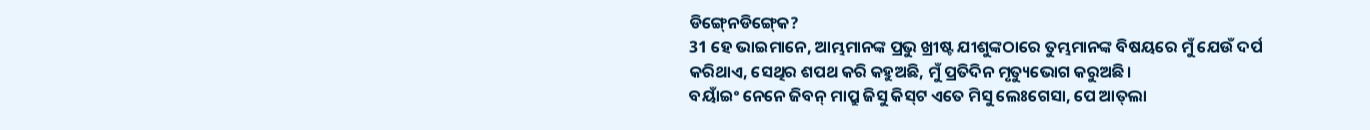ଡିଙ୍ଗ୍‍ନେଡିଙ୍ଗ୍‍କେ?
31 ହେ ଭାଇମାନେ, ଆମ୍ଭମାନଙ୍କ ପ୍ରଭୁ ଖ୍ରୀଷ୍ଟ ଯୀଶୁଙ୍କଠାରେ ତୁମ୍ଭମାନଙ୍କ ବିଷୟରେ ମୁଁ ଯେଉଁ ଦର୍ପ କରିଥାଏ, ସେଥିର ଶପଥ କରି କହୁଅଛି, ମୁଁ ପ୍ରତିଦିନ ମୃତ୍ୟୁଭୋଗ କରୁଅଛି।
ବୟାଁଇଂ ନେନେ ଜିବନ୍ ମାପ୍ରୁ ଜିସୁ କିସ୍‌ଟ ଏତେ ମିସୁ ଲେଃଗେସା, ପେ ଆତ୍‍ଲା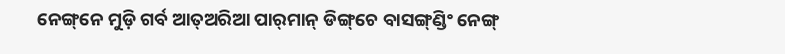ନେଙ୍ଗ୍‌ନେ ମୁଡ଼ି ଗର୍ବ ଆତ୍‌ଅରିଆ ପାର୍‌ମାନ୍ ଡିଙ୍ଗ୍‌ଚେ ବାସଙ୍ଗ୍‌ଣ୍ଡିଂ ନେଙ୍ଗ୍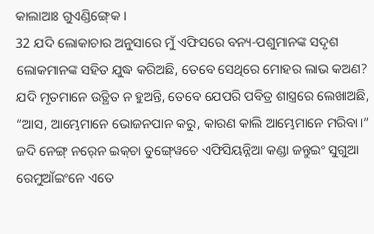କାଲାଆଃ ଗୁଏଣ୍ଡିଙ୍ଗ୍‍କେ ।
32 ଯଦି ଲୋକାଚାର ଅନୁସାରେ ମୁଁ ଏଫିସରେ ବନ୍ୟ-ପଶୁମାନଙ୍କ ସଦୃଶ ଲୋକମାନଙ୍କ ସହିତ ଯୁଦ୍ଧ କରିଅଛି, ତେବେ ସେଥିରେ ମୋହର ଲାଭ କଅଣ? ଯଦି ମୃତମାନେ ଉତ୍ଥିତ ନ ହୁଅନ୍ତି, ତେବେ ଯେପରି ପବିତ୍ର ଶାସ୍ତ୍ରରେ ଲେଖାଅଛି, “ଆସ, ଆମ୍ଭେମାନେ ଭୋଜନପାନ କରୁ, କାରଣ କାଲି ଆମ୍ଭେମାନେ ମରିବା।”
ଜଦି ନେଙ୍ଗ୍ ନର୍‍ନେ ଇକ୍‌ଚା ଡୁଙ୍ଗ୍‍ୱେଚେ ଏଫିସିୟନ୍ନିଆ କଣ୍ଡା ଜନ୍ତୁଇଂ ସୁଗୁଆ ରେମୁଆଁଇଂନେ ଏତେ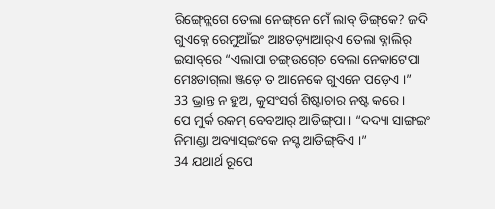ରିଙ୍ଗ୍‍ନ୍ଲେଗେ ତେଲା ନେଙ୍ଗ୍‌ନେ ମେଁ ଲାବ୍‍ ଡିଙ୍ଗ୍‌କେ? ଜଦି ଗୁଏକ୍ନେ ରେମୁଆଁଇଂ ଆଃତଡ଼୍ୟାଆର୍‌ଏ ତେଲା ବ୍ନାଲିର୍‍ ଇସାବ୍‌ରେ “ଏଲାପା ଚଙ୍ଗ୍‍ଉଗ୍‍ଚେ ବେଲା ନେକାଟେପା ମେଃଡାଗ୍‌ଲା ଞ୍ଜଡ଼େ ତ ଆନେକେ ଗୁଏନେ ପଡ଼େଏ ।”
33 ଭ୍ରାନ୍ତ ନ ହୁଅ, କୁସଂସର୍ଗ ଶିଷ୍ଟାଚାର ନଷ୍ଟ କରେ।
ପେ ମୁର୍କ ରକମ୍‌ ବେବ‍ଆର୍ ଆଡିଙ୍ଗ୍‌ପା । “ଦଦ୍ୟା ସାଙ୍ଗଇଂ ନିମାଣ୍ଡା ଅବ୍ୟାସ୍‍ଇଂକେ ନସ୍ଟ ଆଡିଙ୍ଗ୍‌ବିଏ ।”
34 ଯଥାର୍ଥ ରୂପେ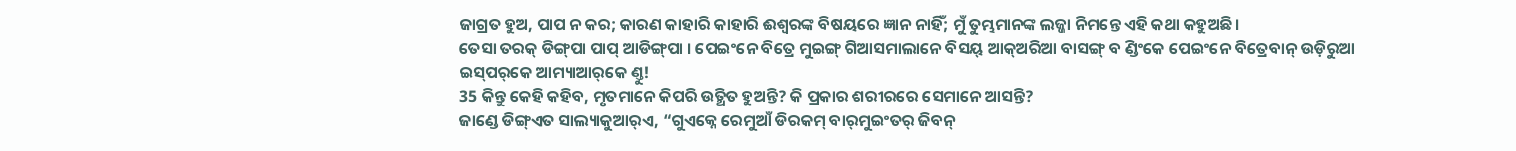ଜାଗ୍ରତ ହୁଅ, ପାପ ନ କର; କାରଣ କାହାରି କାହାରି ଈଶ୍ବରଙ୍କ ବିଷୟରେ ଜ୍ଞାନ ନାହିଁ; ମୁଁ ତୁମ୍ଭମାନଙ୍କ ଲଜ୍ଜା ନିମନ୍ତେ ଏହି କଥା କହୁଅଛି।
ତେସା ତରକ୍ ଡିଙ୍ଗ୍‌ପା ପାପ୍ ଆଡିଙ୍ଗ୍‌ପା । ପେଇଂନେ ବିତ୍ରେ ମୁଇଙ୍ଗ୍ ଗିଆସମାଲାନେ ବିସୟ୍ ଆକ୍‌ଅରିଆ ବାସଙ୍ଗ୍‌ ବ ଣ୍ଡିଂକେ ପେଇଂନେ ବିତ୍ରେବାନ୍‍ ଉଡ଼ିରୁଆ ଇସ୍‌ପର୍‌କେ ଆମ୍ୟାଆର୍‌କେ ଣ୍ତୁ!
35 କିନ୍ତୁ କେହି କହିବ, ମୃତମାନେ କିପରି ଉତ୍ଥିତ ହୁଅନ୍ତି? କି ପ୍ରକାର ଶରୀରରେ ସେମାନେ ଆସନ୍ତି?
ଜାଣ୍ଡେ ଡିଙ୍ଗ୍‌ଏତ ସାଲ୍ୟାକୁଆର୍‌ଏ, “ଗୁଏକ୍ନେ ରେମୁଆଁ ଡିରକମ୍ ବାର୍‌ମୁଇଂତର୍‌ ଜିବନ୍‌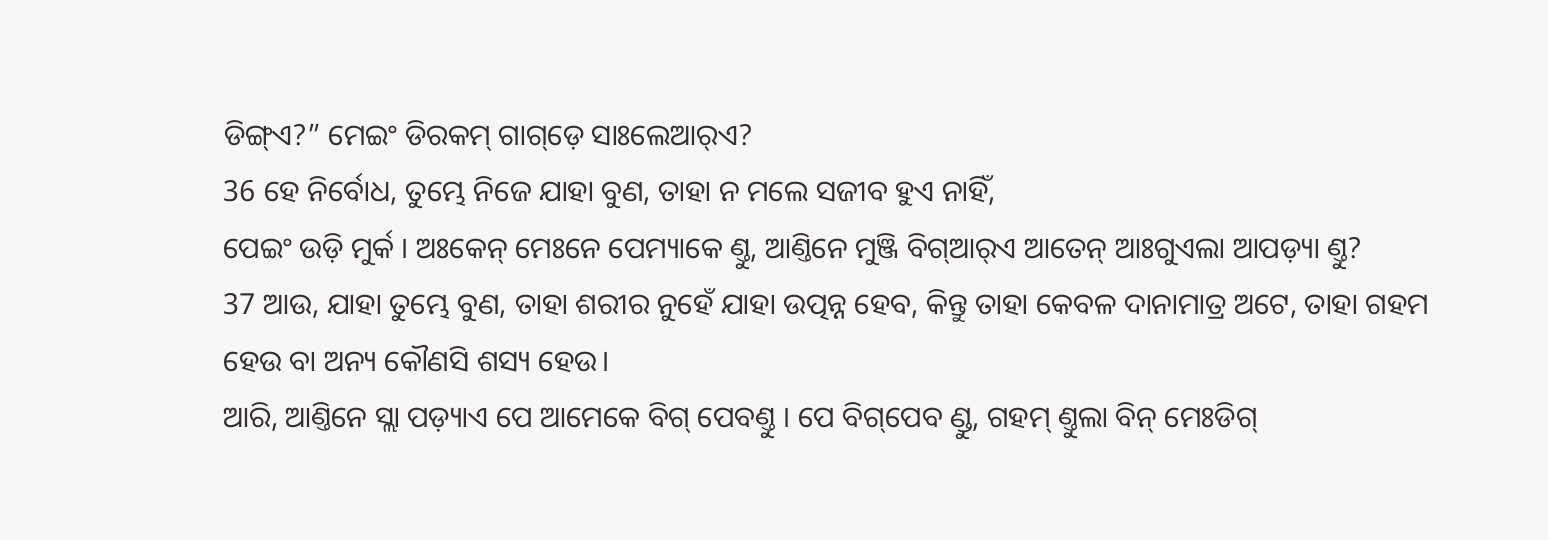ଡିଙ୍ଗ୍‌ଏ?” ମେଇଂ ଡିରକମ୍ ଗାଗ୍‌ଡ଼େ ସାଃଲେଆର୍‌ଏ?
36 ହେ ନିର୍ବୋଧ, ତୁମ୍ଭେ ନିଜେ ଯାହା ବୁଣ, ତାହା ନ ମଲେ ସଜୀବ ହୁଏ ନାହିଁ,
ପେଇଂ ଉଡ଼ି ମୁର୍କ । ଅଃକେନ୍ ମେଃନେ ପେମ୍ୟାକେ ଣ୍ତୁ, ଆଣ୍ତିନେ ମୁଞ୍ଜି ବିଗ୍‌ଆର୍‌ଏ ଆତେନ୍‌ ଆଃଗୁଏଲା ଆପଡ଼୍ୟା ଣ୍ତୁ?
37 ଆଉ, ଯାହା ତୁମ୍ଭେ ବୁଣ, ତାହା ଶରୀର ନୁହେଁ ଯାହା ଉତ୍ପନ୍ନ ହେବ, କିନ୍ତୁ ତାହା କେବଳ ଦାନାମାତ୍ର ଅଟେ, ତାହା ଗହମ ହେଉ ବା ଅନ୍ୟ କୌଣସି ଶସ୍ୟ ହେଉ।
ଆରି, ଆଣ୍ତିନେ ସ୍ଲା ପଡ଼୍ୟାଏ ପେ ଆମେକେ ବିଗ୍‌ ପେବଣ୍ତୁ । ପେ ବିଗ୍‌ପେବ ଣ୍ଡୁ, ଗହମ୍‌ ଣ୍ତୁଲା ବିନ୍ ମେଃଡିଗ୍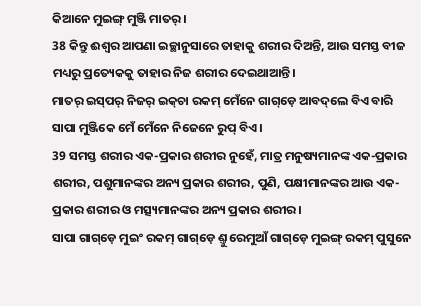କିଆନେ ମୁଇଙ୍ଗ୍ ମୁଞ୍ଜି ମାତର୍‌ ।
38 କିନ୍ତୁ ଈଶ୍ବର ଆପଣା ଇଚ୍ଛାନୁସାରେ ତାହାକୁ ଶରୀର ଦିଅନ୍ତି, ଆଉ ସମସ୍ତ ବୀଜ ମଧ୍ୟରୁ ପ୍ରତ୍ୟେକକୁ ତାହାର ନିଜ ଶରୀର ଦେଇଥାଆନ୍ତି।
ମାତର୍‌‌ ଇସ୍‌ପର୍ ନିଜର୍ ଇକ୍‌ଚା ରକମ୍‌ ମେଁନେ ଗାଗ୍‌ଡ଼େ ଆବଦ୍‌ଲେ ବିଏ ବାରି ସାପା ମୁଞ୍ଜିକେ ମେଁ ମେଁନେ ନିଜେନେ ରୁପ୍‍ ବିଏ ।
39 ସମସ୍ତ ଶରୀର ଏକ-ପ୍ରକାର ଶରୀର ନୁହେଁ, ମାତ୍ର ମନୁଷ୍ୟମାନଙ୍କ ଏକ-ପ୍ରକାର ଶରୀର, ପଶୁମାନଙ୍କର ଅନ୍ୟ ପ୍ରକାର ଶରୀର, ପୁଣି, ପକ୍ଷୀମାନଙ୍କର ଆଉ ଏକ-ପ୍ରକାର ଶରୀର ଓ ମତ୍ସ୍ୟମାନଙ୍କର ଅନ୍ୟ ପ୍ରକାର ଶରୀର।
ସାପା ଗାଗ୍‌ଡ଼େ ମୁଇଂ ରକମ୍‌ ଗାଗ୍‌ଡ଼େ ଣ୍ତୁ ରେମୁଆଁ ଗାଗ୍‌ଡ଼େ ମୁଇଙ୍ଗ୍ ରକମ୍‌ ପୁସୁନେ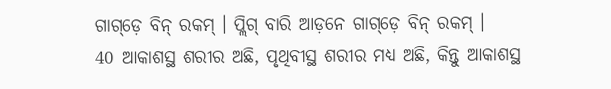ଗାଗ୍‌ଡ଼େ ବିନ୍ ରକମ୍‌ । ପ୍ଲିଗ୍‌ ବାରି ଆଡ଼ନେ ଗାଗ୍‌ଡ଼େ ବିନ୍ ରକମ୍‌ ।
40 ଆକାଶସ୍ଥ ଶରୀର ଅଛି, ପୃଥିବୀସ୍ଥ ଶରୀର ମଧ୍ୟ ଅଛି, କିନ୍ତୁ ଆକାଶସ୍ଥ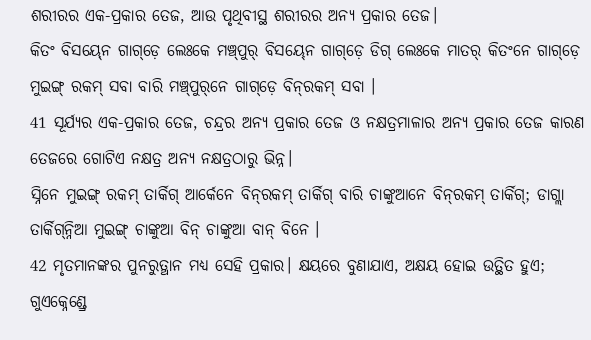ଶରୀରର ଏକ-ପ୍ରକାର ତେଜ, ଆଉ ପୃଥିବୀସ୍ଥ ଶରୀରର ଅନ୍ୟ ପ୍ରକାର ତେଜ।
କିତଂ ବିସୟ୍‍ନେ ଗାଗ୍‌ଡ଼େ ଲେଃକେ ମଞ୍ଚ୍‌ପୁର୍‌ ବିସୟ୍‍ନେ ଗାଗ୍‌ଡ଼େ ଡିଗ୍ ଲେଃକେ ମାତର୍‌‌ କିତଂନେ ଗାଗ୍‌ଡ଼େ ମୁଇଙ୍ଗ୍ ରକମ୍‌ ସବା ବାରି ମଞ୍ଚ୍‌ପୁର୍‌ନେ ଗାଗ୍‌ଡ଼େ ବିନ୍‌ରକମ୍‌ ସବା ।
41 ସୂର୍ଯ୍ୟର ଏକ-ପ୍ରକାର ତେଜ, ଚନ୍ଦ୍ରର ଅନ୍ୟ ପ୍ରକାର ତେଜ ଓ ନକ୍ଷତ୍ରମାଳାର ଅନ୍ୟ ପ୍ରକାର ତେଜ କାରଣ ତେଜରେ ଗୋଟିଏ ନକ୍ଷତ୍ର ଅନ୍ୟ ନକ୍ଷତ୍ରଠାରୁ ଭିନ୍ନ।
ସ୍ନିନେ ମୁଇଙ୍ଗ୍ ରକମ୍‌ ତାର୍କିଗ୍ ଆର୍କେନେ ବିନ୍‌ରକମ୍‌ ତାର୍କିଗ୍ ବାରି ଚାଙ୍କୁଆନେ ବିନ୍‌ରକମ୍‌ ତାର୍କିଗ୍; ଡାଗ୍ଲା ତାର୍କିଗ୍‌ନ୍ନିଆ ମୁଇଙ୍ଗ୍ ଚାଙ୍କୁଆ ବିନ୍ ଚାଙ୍କୁଆ ବାନ୍ ବିନେ ।
42 ମୃତମାନଙ୍କର ପୁନରୁତ୍ଥାନ ମଧ୍ୟ ସେହି ପ୍ରକାର। କ୍ଷୟରେ ବୁଣାଯାଏ, ଅକ୍ଷୟ ହୋଇ ଉତ୍ଥିତ ହୁଏ;
ଗୁଏକ୍ନେଣ୍ଡ୍ରେ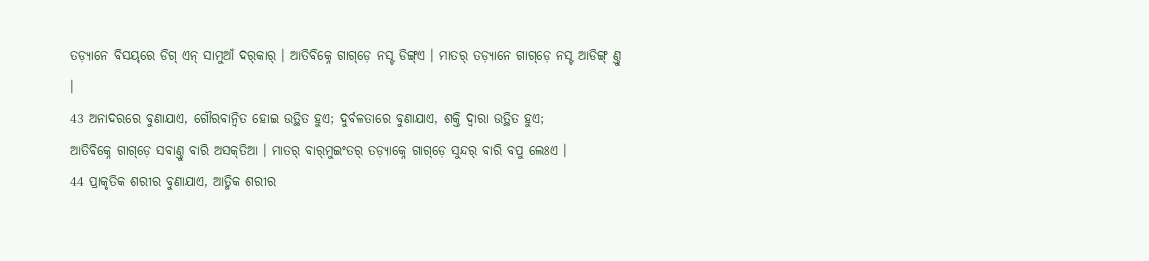ତଡ଼୍ୟାନେ ବିସୟ୍‌ରେ ଡିଗ୍ ଏନ୍‌ ସାମୁଆଁ ଦର୍‌କାର୍ । ଆତିବିକ୍ନେ ଗାଗ୍‌ଡ଼େ ନସ୍ଟ ଡିଙ୍ଗ୍‌ଏ । ମାତର୍‌‌ ତଡ଼୍ୟାନେ ଗାଗ୍‌ଡ଼େ ନସ୍ଟ ଆଡିଙ୍ଗ୍‌ ଣ୍ତୁ ।
43 ଅନାଦରରେ ବୁଣାଯାଏ, ଗୌରବାନ୍ୱିତ ହୋଇ ଉତ୍ଥିତ ହୁଏ; ଦୁର୍ବଳତାରେ ବୁଣାଯାଏ, ଶକ୍ତି ଦ୍ୱାରା ଉତ୍ଥିତ ହୁଏ;
ଆତିବିକ୍ନେ ଗାଗ୍‌ଡ଼େ ସବାଣ୍ତୁ ବାରି ଅସକ୍‌ତିଆ । ମାତର୍‌‌ ବାର୍‌ମୁଇଂତର୍‌ ତଡ଼୍ୟାକ୍ନେ ଗାଗ୍‌ଡ଼େ ସୁନ୍ଦର୍‌ ବାରି ବପୁ ଲେଃଏ ।
44 ପ୍ରାକୃତିକ ଶରୀର ବୁଣାଯାଏ, ଆତ୍ମିକ ଶରୀର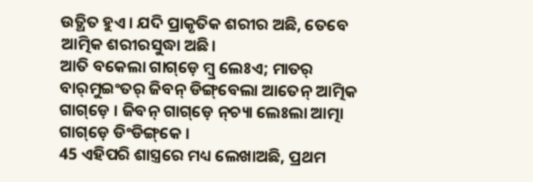ଉତ୍ଥିତ ହୁଏ। ଯଦି ପ୍ରାକୃତିକ ଶରୀର ଅଛି, ତେବେ ଆତ୍ମିକ ଶରୀରସୁଦ୍ଧା ଅଛି।
ଆତି ବକେଲା ଗାଗ୍‌ଡ଼େ ମ୍ବ୍ର ଲେଃଏ; ମାତର୍‌‌ ବାର୍‌ମୁଇଂତର୍‌ ଜିବନ୍‌ ଡିଙ୍ଗ୍‌ବେଲା ଆତେନ୍‌ ଆତ୍ମିକ ଗାଗ୍‌ଡ଼େ । ଜିବନ୍‌ ଗାଗ୍‌ଡ଼େ ନ୍‌ଚ୍ୟା ଲେଃଲା ଆତ୍ମା ଗାଗ୍‌ଡ଼େ ଡିଂଡିଙ୍ଗ୍‌କେ ।
45 ଏହିପରି ଶାସ୍ତ୍ରରେ ମଧ୍ୟ ଲେଖାଅଛି, ପ୍ରଥମ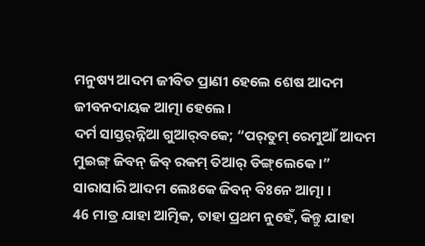ମନୁଷ୍ୟ ଆଦମ ଜୀବିତ ପ୍ରାଣୀ ହେଲେ ଶେଷ ଆଦମ ଜୀବନଦାୟକ ଆତ୍ମା ହେଲେ।
ଦର୍ମ ସାସ୍ତର୍‌ନ୍ନିଆ ଗୁଆର୍‌ବକେ; “ପର୍‍ତୁମ୍‍ ରେମୁଆଁ ଆଦମ ମୁଇଙ୍ଗ୍ ଜିବନ୍ ଜିବ୍‌ ରକମ୍‌ ତିଆର୍ ଡିଙ୍ଗ୍‌ଲେକେ ।” ସାରାସାରି ଆଦମ ଲେଃକେ ଜିବନ୍ ବିଃନେ ଆତ୍ମା ।
46 ମାତ୍ର ଯାହା ଆତ୍ମିକ, ତାହା ପ୍ରଥମ ନୁହେଁ, କିନ୍ତୁ ଯାହା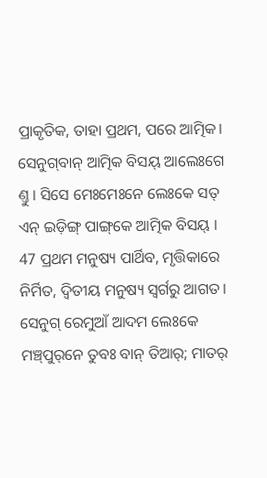ପ୍ରାକୃତିକ, ତାହା ପ୍ରଥମ, ପରେ ଆତ୍ମିକ।
ସେନୁଗ୍‌ବାନ୍‌ ଆତ୍ମିକ ବିସୟ୍ ଆଲେଃଗେ ଣ୍ତୁ । ସିସେ ମେଃମେଃନେ ଲେଃକେ ସତ୍‌ ଏନ୍‌ ଇଡ଼ିଙ୍ଗ୍ ପାଙ୍ଗ୍‌କେ ଆତ୍ମିକ ବିସୟ୍ ।
47 ପ୍ରଥମ ମନୁଷ୍ୟ ପାର୍ଥିବ, ମୃତ୍ତିକାରେ ନିର୍ମିତ, ଦ୍ୱିତୀୟ ମନୁଷ୍ୟ ସ୍ୱର୍ଗରୁ ଆଗତ।
ସେନୁଗ୍‌ ରେମୁଆଁ ଆଦମ ଲେଃକେ ମଞ୍ଚ୍‌ପୁର୍‌ନେ ତୁବଃ ବାନ୍ ତିଆର୍; ମାତର୍‌‌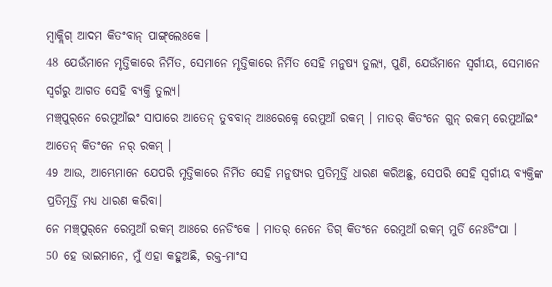ମ୍ୱାକ୍ଲିଗ୍‌ ଆଦମ କିତଂବାନ୍‌ ପାଙ୍ଗ୍‌ଲେଃକେ ।
48 ଯେଉଁମାନେ ମୃତ୍ତିକାରେ ନିର୍ମିତ, ସେମାନେ ମୃତ୍ତିକାରେ ନିର୍ମିତ ସେହି ମନୁଷ୍ୟ ତୁଲ୍ୟ, ପୁଣି, ଯେଉଁମାନେ ସ୍ୱର୍ଗୀୟ, ସେମାନେ ସ୍ୱର୍ଗରୁ ଆଗତ ସେହି ବ୍ୟକ୍ତି ତୁଲ୍ୟ।
ମଞ୍ଚ୍‌ପୁର୍‌ନେ ରେମୁଆଁଇଂ ସାପାରେ ଆତେନ୍‌ ତୁବବାନ୍‌ ଆଃରେକ୍ନେ ରେମୁଆଁ ରକମ୍‌ । ମାତର୍‌‌ କିତଂନେ ଗୁନ୍‌ ରକମ୍‌ ରେମୁଆଁଇଂ ଆତେନ୍‌ କିତଂନେ ନର୍‍ ରକମ୍‌ ।
49 ଆଉ, ଆମ୍ଭେମାନେ ଯେପରି ମୃତ୍ତିକାରେ ନିର୍ମିତ ସେହି ମନୁଷ୍ୟର ପ୍ରତିମୂର୍ତ୍ତି ଧାରଣ କରିଅଛୁ, ସେପରି ସେହି ସ୍ୱର୍ଗୀୟ ବ୍ୟକ୍ତିଙ୍କ ପ୍ରତିମୂର୍ତ୍ତି ମଧ୍ୟ ଧାରଣ କରିବା।
ନେ ମଞ୍ଚ୍‌ପୁର୍‌ନେ ରେମୁଆଁ ରକମ୍‌ ଆଃରେ ନେଡିଂକେ । ମାତର୍‌‌ ନେନେ ଡିଗ୍ କିତଂନେ ରେମୁଆଁ ରକମ୍‌ ମୁର୍ତି ନେଃଡିଂପା ।
50 ହେ ଭାଇମାନେ, ମୁଁ ଏହା କହୁଅଛି, ରକ୍ତ-ମାଂସ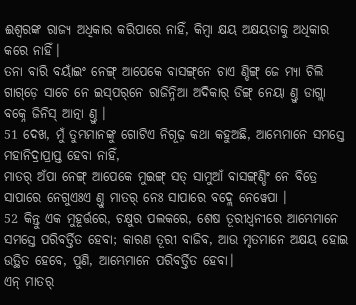ଈଶ୍ବରଙ୍କ ରାଜ୍ୟ ଅଧିକାର କରିପାରେ ନାହିଁ, କିମ୍ବା କ୍ଷୟ ଅକ୍ଷୟତାକୁ ଅଧିକାର କରେ ନାହିଁ।
ତନା ବାରି ବୟାଁଇଂ ନେଙ୍ଗ୍ ଆପେକେ ବାସଙ୍ଗ୍‌ନେ ଚାଏ ଣ୍ଡିଙ୍ଗ୍ ଜେ ମ୍ୟା ଚିଲି ଗାଗ୍‌ଡ଼େ ସାଚେ ନେ ଇସ୍‌ପର୍‌ନେ ରାଜିନ୍ନିଆ ଅଦିକାର୍ ଡିଙ୍ଗ୍ ନେୟା ଣ୍ତୁ ଡାଗ୍ଲା ବକ୍ନେ ଜିନିସ୍‌ ଆତ୍ନା ଣ୍ତୁ ।
51 ଦେଖ, ମୁଁ ତୁମ୍ଭମାନଙ୍କୁ ଗୋଟିଏ ନିଗୂଢ଼ କଥା କହୁଅଛି, ଆମ୍ଭେମାନେ ସମସ୍ତେ ମହାନିଦ୍ରାପ୍ରାପ୍ତ ହେବା ନାହିଁ,
ମାତର୍‌‌ ଅଁପା ନେଙ୍ଗ୍ ଆପେକେ ମୁଇଙ୍ଗ୍ ସତ୍‌ ସାମୁଆଁ ବାସଙ୍ଗ୍‌ଣ୍ଡିଂ ନେ ବିତ୍ରେ ସାପାରେ ନେଗୁଏଃଏ ଣ୍ତୁ ମାତର୍‌ ନେଃ ସାପାରେ ବଦ୍ଲେ ନେୱେପା ।
52 କିନ୍ତୁ ଏକ ମୁହୂର୍ତ୍ତରେ, ଚକ୍ଷୁର ପଲକରେ, ଶେଷ ତୂରୀଧ୍ୱନୀରେ ଆମ୍ଭେମାନେ ସମସ୍ତେ ପରିବର୍ତ୍ତିତ ହେବା; କାରଣ ତୂରୀ ବାଜିବ, ଆଉ ମୃତମାନେ ଅକ୍ଷୟ ହୋଇ ଉତ୍ଥିତ ହେବେ, ପୁଣି, ଆମ୍ଭେମାନେ ପରିବର୍ତ୍ତିତ ହେବା।
ଏନ୍‌ ମାତର୍‌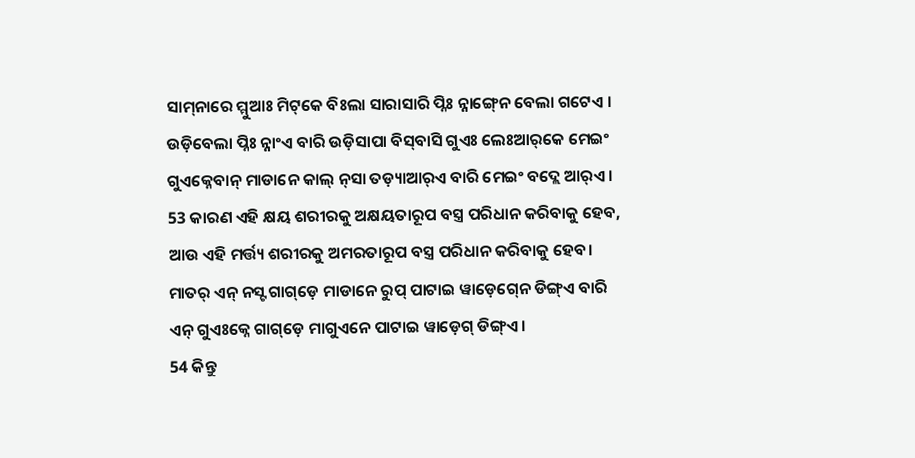ସାମ୍‍ନାରେ ମ୍ମୁଆଃ ମିଟ୍‌କେ ବିଃଲା ସାରାସାରି ପ୍ନିଃ ନ୍ନାଙ୍ଗ୍‍ନେ ବେଲା ଗଟେଏ । ଉଡ଼ିବେଲା ପ୍ନିଃ ନ୍ନାଂଏ ବାରି ଉଡ଼ିସାପା ବିସ୍‌ବାସି ଗୁଏଃ ଲେଃଆର୍‌କେ ମେଇଂ ଗୁଏକ୍ନେବାନ୍‌ ମାଡାନେ କାଲ୍ ନ୍‌ସା ତଡ଼୍ୟାଆର୍‌ଏ ବାରି ମେଇଂ ବଦ୍ଲେ ଆର୍‌ଏ ।
53 କାରଣ ଏହି କ୍ଷୟ ଶରୀରକୁ ଅକ୍ଷୟତାରୂପ ବସ୍ତ୍ର ପରିଧାନ କରିବାକୁ ହେବ, ଆଉ ଏହି ମର୍ତ୍ତ୍ୟ ଶରୀରକୁ ଅମରତାରୂପ ବସ୍ତ୍ର ପରିଧାନ କରିବାକୁ ହେବ।
ମାତର୍‌‌ ଏନ୍‌ ନସ୍ଟ ଗାଗ୍‌ଡ଼େ ମାଡାନେ ରୁପ୍‌ ପାଟାଇ ୱାଡ଼େଗ୍‍ନେ ଡିଙ୍ଗ୍‌ଏ ବାରି ଏନ୍‌ ଗୁଏଃକ୍ନେ ଗାଗ୍‌ଡ଼େ ମାଗୁଏନେ ପାଟାଇ ୱାଡ଼େଗ୍ ଡିଙ୍ଗ୍‌ଏ ।
54 କିନ୍ତୁ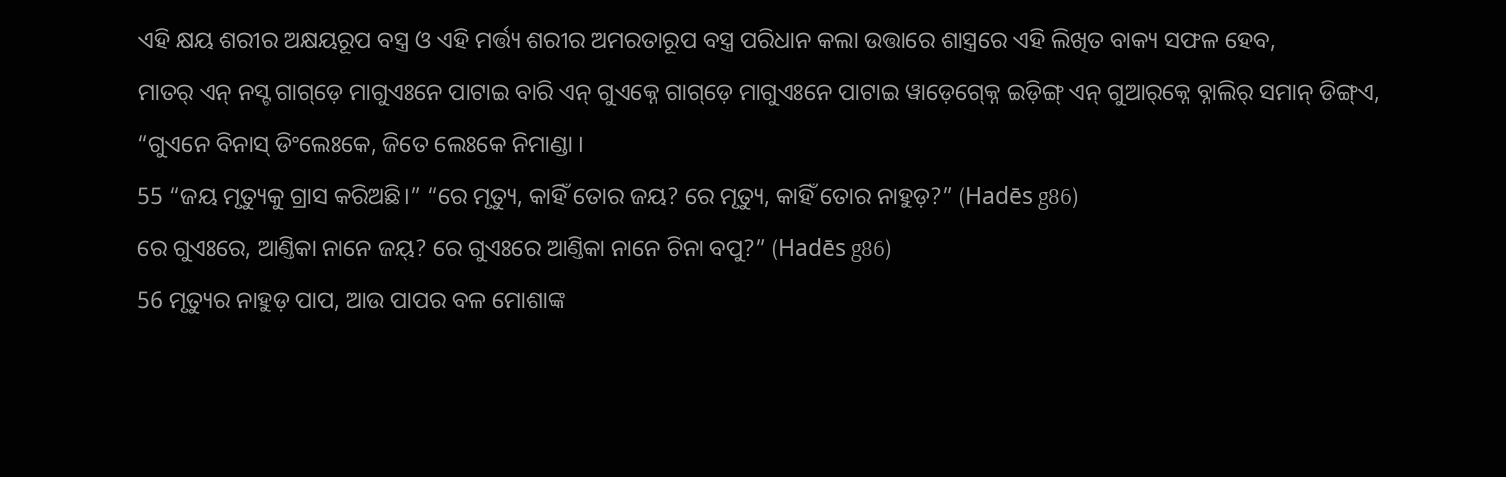ଏହି କ୍ଷୟ ଶରୀର ଅକ୍ଷୟରୂପ ବସ୍ତ୍ର ଓ ଏହି ମର୍ତ୍ତ୍ୟ ଶରୀର ଅମରତାରୂପ ବସ୍ତ୍ର ପରିଧାନ କଲା ଉତ୍ତାରେ ଶାସ୍ତ୍ରରେ ଏହି ଲିଖିତ ବାକ୍ୟ ସଫଳ ହେବ,
ମାତର୍‌ ଏନ୍‌ ନସ୍ଟ ଗାଗ୍‌ଡ଼େ ମାଗୁଏଃନେ ପାଟାଇ ବାରି ଏନ୍‌ ଗୁଏକ୍ନେ ଗାଗ୍‌ଡ଼େ ମାଗୁଏଃନେ ପାଟାଇ ୱାଡ଼େଗ୍‍କ୍ନେ ଇଡ଼ିଙ୍ଗ୍ ଏନ୍‌ ଗୁଆର୍‌କ୍ନେ ବ୍ନାଲିର୍ ସମାନ୍ ଡିଙ୍ଗ୍‌ଏ, “ଗୁଏନେ ବିନାସ୍‌ ଡିଂଲେଃକେ, ଜିତେ ଲେଃକେ ନିମାଣ୍ଡା ।
55 “ଜୟ ମୃତ୍ୟୁକୁ ଗ୍ରାସ କରିଅଛି।” “ରେ ମୃତ୍ୟୁ, କାହିଁ ତୋର ଜୟ? ରେ ମୃତ୍ୟୁ, କାହିଁ ତୋର ନାହୁଡ଼?” (Hadēs g86)
ରେ ଗୁଏଃରେ, ଆଣ୍ତିକା ନାନେ ଜୟ୍‌? ରେ ଗୁଏଃରେ ଆଣ୍ତିକା ନାନେ ଚିନା ବପୁ?” (Hadēs g86)
56 ମୃତ୍ୟୁର ନାହୁଡ଼ ପାପ, ଆଉ ପାପର ବଳ ମୋଶାଙ୍କ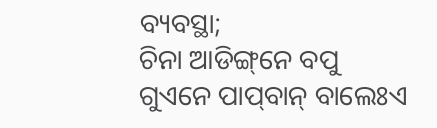ବ୍ୟବସ୍ଥା;
ଚିନା ଆଡିଙ୍ଗ୍‌ନେ ବପୁ ଗୁଏନେ ପାପ୍‍ବାନ୍‍ ବାଲେଃଏ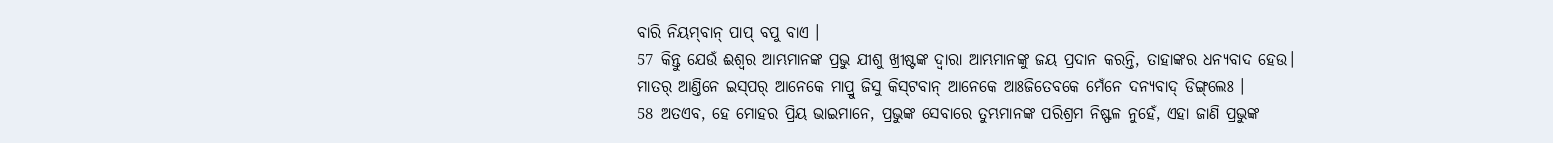ବାରି ନିୟମ୍‍ବାନ୍‍ ପାପ୍ ବପୁ ବାଏ ।
57 କିନ୍ତୁ ଯେଉଁ ଈଶ୍ବର ଆମ୍ଭମାନଙ୍କ ପ୍ରଭୁ ଯୀଶୁ ଖ୍ରୀଷ୍ଟଙ୍କ ଦ୍ୱାରା ଆମ୍ଭମାନଙ୍କୁ ଜୟ ପ୍ରଦାନ କରନ୍ତି, ତାହାଙ୍କର ଧନ୍ୟବାଦ ହେଉ।
ମାତର୍‌‌ ଆଣ୍ତିନେ ଇସ୍‌ପର୍ ଆନେକେ ମାପ୍ରୁ ଜିସୁ କିସ୍‌ଟବାନ୍ ଆନେକେ ଆଃଜିତେବକେ ମେଁନେ ଦନ୍ୟବାଦ୍‍ ଡିଙ୍ଗ୍‌ଲେଃ ।
58 ଅତଏବ, ହେ ମୋହର ପ୍ରିୟ ଭାଇମାନେ, ପ୍ରଭୁଙ୍କ ସେବାରେ ତୁମ୍ଭମାନଙ୍କ ପରିଶ୍ରମ ନିଷ୍ଫଳ ନୁହେଁ, ଏହା ଜାଣି ପ୍ରଭୁଙ୍କ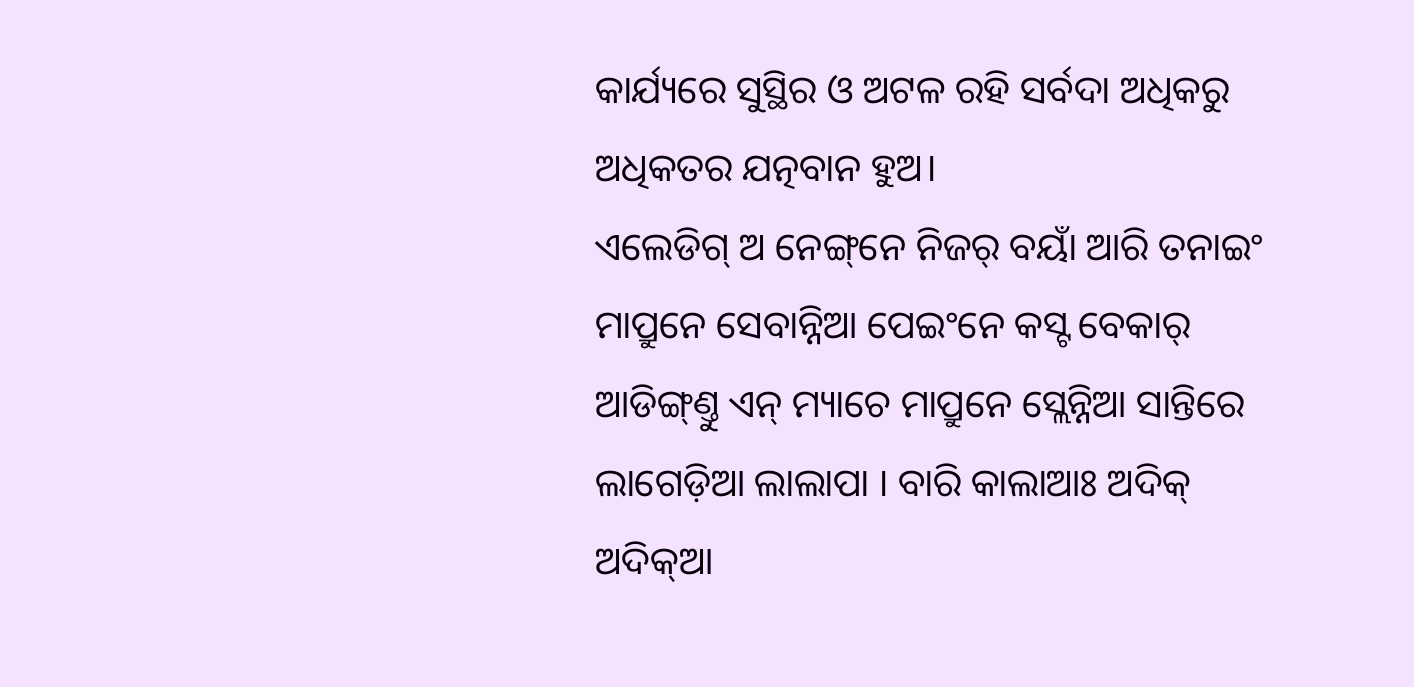କାର୍ଯ୍ୟରେ ସୁସ୍ଥିର ଓ ଅଟଳ ରହି ସର୍ବଦା ଅଧିକରୁ ଅଧିକତର ଯତ୍ନବାନ ହୁଅ।
ଏଲେଡିଗ୍ ଅ ନେଙ୍ଗ୍‌ନେ ନିଜର୍ ବୟାଁ ଆରି ତନାଇଂ ମାପ୍ରୁନେ ସେବାନ୍ନିଆ ପେଇଂନେ କସ୍ଟ ବେକାର୍‌ ଆଡିଙ୍ଗ୍‍ଣ୍ତୁ ଏନ୍‌ ମ୍ୟାଚେ ମାପ୍ରୁନେ ସ୍ଲେନ୍ନିଆ ସାନ୍ତିରେ ଲାଗେଡ଼ିଆ ଲାଲାପା । ବାରି କାଲାଆଃ ଅଦିକ୍‍ ଅଦିକ୍‍ଆ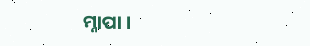ମ୍ନାପା ।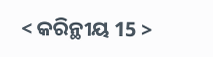< କରିନ୍ଥୀୟ 15 >